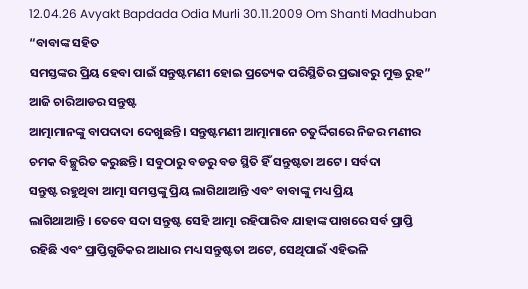12.04.26 Avyakt Bapdada Odia Murli 30.11.2009 Om Shanti Madhuban
“ବାବାଙ୍କ ସହିତ
ସମସ୍ତଙ୍କର ପ୍ରିୟ ହେବା ପାଇଁ ସନ୍ତୁଷ୍ଟମଣୀ ହୋଇ ପ୍ରତ୍ୟେକ ପରିସ୍ଥିତିର ପ୍ରଭାବରୁ ମୁକ୍ତ ରୁହ”
ଆଜି ଚାରିଆଡର ସନ୍ତୁଷ୍ଟ
ଆତ୍ମାମାନଙ୍କୁ ବାପଦାଦା ଦେଖୁଛନ୍ତି । ସନ୍ତୁଷ୍ଟମଣୀ ଆତ୍ମାମାନେ ଚତୁର୍ଦ୍ଦିଗରେ ନିଜର ମଣୀର
ଚମକ ବିଚ୍ଛୁରିତ କରୁଛନ୍ତି । ସବୁଠାରୁ ବଡରୁ ବଡ ସ୍ଥିତି ହିଁ ସନ୍ତୁଷ୍ଟତା ଅଟେ । ସର୍ବଦା
ସନ୍ତୁଷ୍ଟ ରହୁଥିବା ଆତ୍ମା ସମସ୍ତଙ୍କୁ ପ୍ରିୟ ଲାଗିଥାଆନ୍ତି ଏବଂ ବାବାଙ୍କୁ ମଧ୍ୟ ପ୍ରିୟ
ଲାଗିଥାଆନ୍ତି । ତେବେ ସଦା ସନ୍ତୁଷ୍ଟ ସେହି ଆତ୍ମା ରହିପାରିବ ଯାହାଙ୍କ ପାଖରେ ସର୍ବ ପ୍ରାପ୍ତି
ରହିଛି ଏବଂ ପ୍ରାପ୍ତିଗୁଡିକର ଆଧାର ମଧ୍ୟ ସନ୍ତୁଷ୍ଟତା ଅଟେ, ସେଥିପାଇଁ ଏହିଭଳି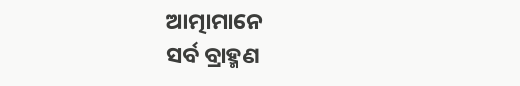ଆତ୍ମାମାନେ
ସର୍ବ ବ୍ରାହ୍ମଣ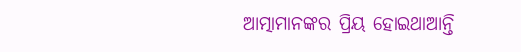ଆତ୍ମାମାନଙ୍କର ପ୍ରିୟ ହୋଇଥାଆନ୍ତି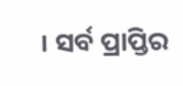। ସର୍ବ ପ୍ରାପ୍ତିର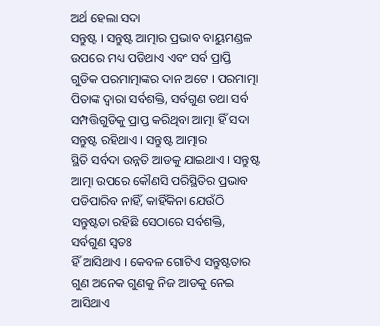ଅର୍ଥ ହେଲା ସଦା
ସନ୍ତୁଷ୍ଟ । ସନ୍ତୁଷ୍ଟ ଆତ୍ମାର ପ୍ରଭାବ ବାୟୁମଣ୍ଡଳ ଉପରେ ମଧ୍ୟ ପଡିଥାଏ ଏବଂ ସର୍ବ ପ୍ରାପ୍ତି
ଗୁଡିକ ପରମାତ୍ମାଙ୍କର ଦାନ ଅଟେ । ପରମାତ୍ମା ପିତାଙ୍କ ଦ୍ୱାରା ସର୍ବଶକ୍ତି, ସର୍ବଗୁଣ ତଥା ସର୍ବ
ସମ୍ପତ୍ତିଗୁଡିକୁ ପ୍ରାପ୍ତ କରିଥିବା ଆତ୍ମା ହିଁ ସଦା ସନ୍ତୁଷ୍ଟ ରହିଥାଏ । ସନ୍ତୁଷ୍ଟ ଆତ୍ମାର
ସ୍ଥିତି ସର୍ବଦା ଉନ୍ନତି ଆଡକୁ ଯାଇଥାଏ । ସନ୍ତୁଷ୍ଟ ଆତ୍ମା ଉପରେ କୌଣସି ପରିସ୍ଥିତିର ପ୍ରଭାବ
ପଡିପାରିବ ନାହିଁ, କାହିଁକିନା ଯେଉଁଠି ସନ୍ତୁଷ୍ଟତା ରହିଛି ସେଠାରେ ସର୍ବଶକ୍ତି, ସର୍ବଗୁଣ ସ୍ୱତଃ
ହିଁ ଆସିଥାଏ । କେବଳ ଗୋଟିଏ ସନ୍ତୁଷ୍ଟତାର ଗୁଣ ଅନେକ ଗୁଣକୁ ନିଜ ଆଡକୁ ନେଇ ଆସିଥାଏ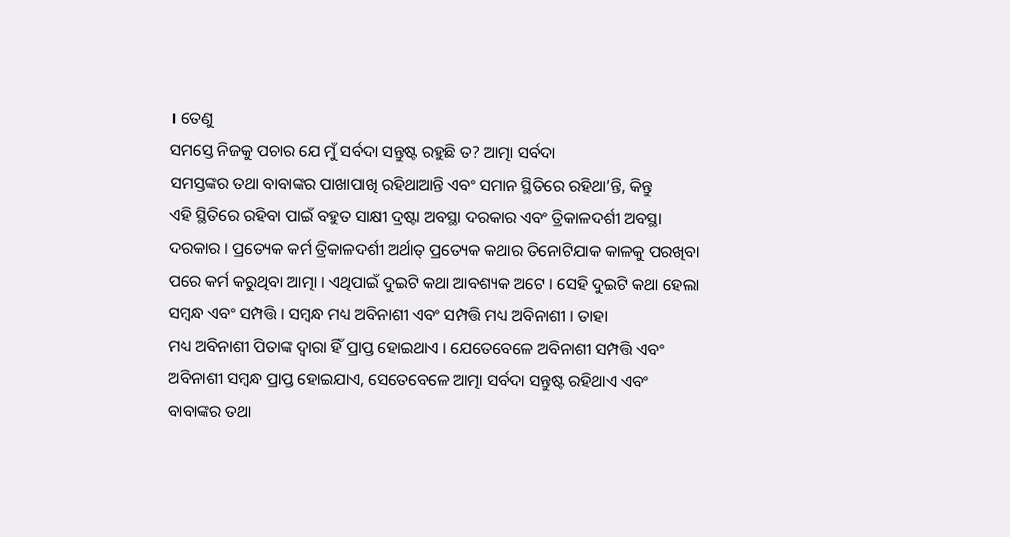। ତେଣୁ
ସମସ୍ତେ ନିଜକୁ ପଚାର ଯେ ମୁଁ ସର୍ବଦା ସନ୍ତୁଷ୍ଟ ରହୁଛି ତ? ଆତ୍ମା ସର୍ବଦା
ସମସ୍ତଙ୍କର ତଥା ବାବାଙ୍କର ପାଖାପାଖି ରହିଥାଆନ୍ତି ଏବଂ ସମାନ ସ୍ଥିତିରେ ରହିଥା’ନ୍ତି, କିନ୍ତୁ
ଏହି ସ୍ଥିତିରେ ରହିବା ପାଇଁ ବହୁତ ସାକ୍ଷୀ ଦ୍ରଷ୍ଟା ଅବସ୍ଥା ଦରକାର ଏବଂ ତ୍ରିକାଳଦର୍ଶୀ ଅବସ୍ଥା
ଦରକାର । ପ୍ରତ୍ୟେକ କର୍ମ ତ୍ରିକାଳଦର୍ଶୀ ଅର୍ଥାତ୍ ପ୍ରତ୍ୟେକ କଥାର ତିନୋଟିଯାକ କାଳକୁ ପରଖିବା
ପରେ କର୍ମ କରୁଥିବା ଆତ୍ମା । ଏଥିପାଇଁ ଦୁଇଟି କଥା ଆବଶ୍ୟକ ଅଟେ । ସେହି ଦୁଇଟି କଥା ହେଲା
ସମ୍ବନ୍ଧ ଏବଂ ସମ୍ପତ୍ତି । ସମ୍ବନ୍ଧ ମଧ୍ୟ ଅବିନାଶୀ ଏବଂ ସମ୍ପତ୍ତି ମଧ୍ୟ ଅବିନାଶୀ । ତାହା
ମଧ୍ୟ ଅବିନାଶୀ ପିତାଙ୍କ ଦ୍ୱାରା ହିଁ ପ୍ରାପ୍ତ ହୋଇଥାଏ । ଯେତେବେଳେ ଅବିନାଶୀ ସମ୍ପତ୍ତି ଏବଂ
ଅବିନାଶୀ ସମ୍ବନ୍ଧ ପ୍ରାପ୍ତ ହୋଇଯାଏ, ସେତେବେଳେ ଆତ୍ମା ସର୍ବଦା ସନ୍ତୁଷ୍ଟ ରହିଥାଏ ଏବଂ
ବାବାଙ୍କର ତଥା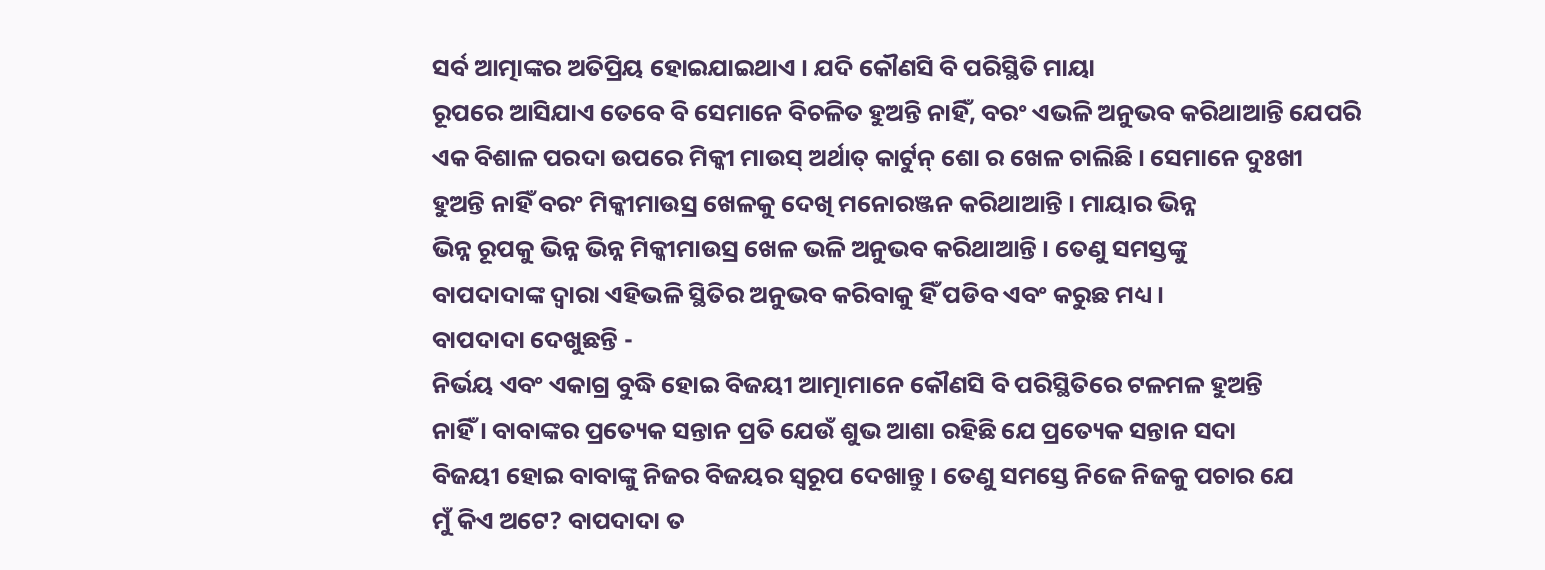ସର୍ବ ଆତ୍ମାଙ୍କର ଅତିପ୍ରିୟ ହୋଇଯାଇଥାଏ । ଯଦି କୌଣସି ବି ପରିସ୍ଥିତି ମାୟା
ରୂପରେ ଆସିଯାଏ ତେବେ ବି ସେମାନେ ବିଚଳିତ ହୁଅନ୍ତି ନାହିଁ, ବରଂ ଏଭଳି ଅନୁଭବ କରିଥାଆନ୍ତି ଯେପରି
ଏକ ବିଶାଳ ପରଦା ଉପରେ ମିକ୍କୀ ମାଉସ୍ ଅର୍ଥାତ୍ କାର୍ଟୁନ୍ ଶୋ ର ଖେଳ ଚାଲିଛି । ସେମାନେ ଦୁଃଖୀ
ହୁଅନ୍ତି ନାହିଁ ବରଂ ମିକ୍କୀମାଉସ୍ର ଖେଳକୁ ଦେଖି ମନୋରଞ୍ଜନ କରିଥାଆନ୍ତି । ମାୟାର ଭିନ୍ନ
ଭିନ୍ନ ରୂପକୁ ଭିନ୍ନ ଭିନ୍ନ ମିକ୍କୀମାଉସ୍ର ଖେଳ ଭଳି ଅନୁଭବ କରିଥାଆନ୍ତି । ତେଣୁ ସମସ୍ତଙ୍କୁ
ବାପଦାଦାଙ୍କ ଦ୍ୱାରା ଏହିଭଳି ସ୍ଥିତିର ଅନୁଭବ କରିବାକୁ ହିଁ ପଡିବ ଏବଂ କରୁଛ ମଧ୍ୟ ।
ବାପଦାଦା ଦେଖୁଛନ୍ତି -
ନିର୍ଭୟ ଏବଂ ଏକାଗ୍ର ବୁଦ୍ଧି ହୋଇ ବିଜୟୀ ଆତ୍ମାମାନେ କୌଣସି ବି ପରିସ୍ଥିତିରେ ଟଳମଳ ହୁଅନ୍ତି
ନାହିଁ । ବାବାଙ୍କର ପ୍ରତ୍ୟେକ ସନ୍ତାନ ପ୍ରତି ଯେଉଁ ଶୁଭ ଆଶା ରହିଛି ଯେ ପ୍ରତ୍ୟେକ ସନ୍ତାନ ସଦା
ବିଜୟୀ ହୋଇ ବାବାଙ୍କୁ ନିଜର ବିଜୟର ସ୍ୱରୂପ ଦେଖାନ୍ତୁ । ତେଣୁ ସମସ୍ତେ ନିଜେ ନିଜକୁ ପଚାର ଯେ
ମୁଁ କିଏ ଅଟେ? ବାପଦାଦା ତ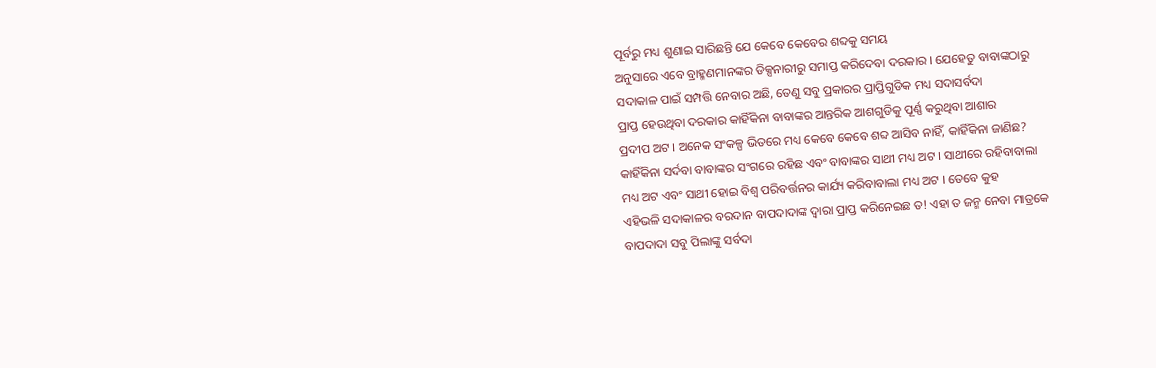ପୂର୍ବରୁ ମଧ୍ୟ ଶୁଣାଇ ସାରିଛନ୍ତି ଯେ କେବେ କେବେର ଶବ୍ଦକୁ ସମୟ
ଅନୁସାରେ ଏବେ ବ୍ରାହ୍ମଣମାନଙ୍କର ଡିକ୍ସନାରୀରୁ ସମାପ୍ତ କରିଦେବା ଦରକାର । ଯେହେତୁ ବାବାଙ୍କଠାରୁ
ସଦାକାଳ ପାଇଁ ସମ୍ପତ୍ତି ନେବାର ଅଛି, ତେଣୁ ସବୁ ପ୍ରକାରର ପ୍ରାପ୍ତିଗୁଡିକ ମଧ୍ୟ ସଦାସର୍ବଦା
ପ୍ରାପ୍ତ ହେଉଥିବା ଦରକାର କାହିଁକିନା ବାବାଙ୍କର ଆନ୍ତରିକ ଆଶଗୁଡିକୁ ପୂର୍ଣ୍ଣ କରୁଥିବା ଆଶାର
ପ୍ରଦୀପ ଅଟ । ଅନେକ ସଂକଳ୍ପ ଭିତରେ ମଧ୍ୟ କେବେ କେବେ ଶବ୍ଦ ଆସିବ ନାହିଁ, କାହିଁକିନା ଜାଣିଛ?
କାହିଁକିନା ସର୍ଦବା ବାବାଙ୍କର ସଂଗରେ ରହିଛ ଏବଂ ବାବାଙ୍କର ସାଥୀ ମଧ୍ୟ ଅଟ । ସାଥୀରେ ରହିବାବାଲା
ମଧ୍ୟ ଅଟ ଏବଂ ସାଥୀ ହୋଇ ବିଶ୍ୱ ପରିବର୍ତ୍ତନର କାର୍ଯ୍ୟ କରିବାବାଲା ମଧ୍ୟ ଅଟ । ତେବେ କୁହ
ଏହିଭଳି ସଦାକାଳର ବରଦାନ ବାପଦାଦାଙ୍କ ଦ୍ୱାରା ପ୍ରାପ୍ତ କରିନେଇଛ ତ! ଏହା ତ ଜନ୍ମ ନେବା ମାତ୍ରକେ
ବାପଦାଦା ସବୁ ପିଲାଙ୍କୁ ସର୍ବଦା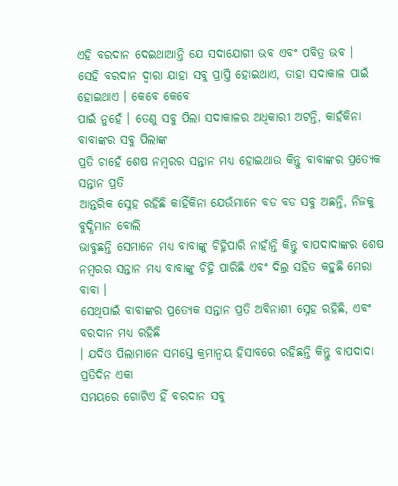ଏହି ବରଦାନ ଦେଇଥାଆନ୍ତି ଯେ ସଦାଯୋଗୀ ଭବ ଏବଂ ପବିତ୍ର ଭବ ।
ସେହି ବରଦାନ ଦ୍ୱାରା ଯାହା ସବୁ ପ୍ରାପ୍ତି ହୋଇଥାଏ, ତାହା ସଦାକାଳ ପାଇଁ ହୋଇଥାଏ । କେବେ କେବେ
ପାଇଁ ନୁହେଁ । ତେଣୁ ସବୁ ପିଲା ସଦାକାଳର ଅଧିକାରୀ ଅଟନ୍ତି, କାହଁକିନା ବାବାଙ୍କର ସବୁ ପିଲାଙ୍କ
ପ୍ରତି ଚାହେଁ ଶେଷ ନମ୍ବରର ସନ୍ତାନ ମଧ୍ୟ ହୋଇଥାଉ କିନ୍ତୁ ବାବାଙ୍କର ପ୍ରତ୍ୟେକ ସନ୍ତାନ ପ୍ରତି
ଆନ୍ତରିକ ସ୍ନେହ ରହିଛି କାହିଁକିନା ଯେଉଁମାନେ ବଡ ବଡ ସବୁ ଅଛନ୍ତି, ନିଜକୁ ବୁଦ୍ଧିମାନ ବୋଲି
ଭାବୁଛନ୍ତି ସେମାନେ ମଧ୍ୟ ବାବାଙ୍କୁ ଚିହ୍ନିପାରି ନାହାଁନ୍ତି କିନ୍ତୁ ବାପଦାଦାଙ୍କର ଶେଷ
ନମ୍ବରର ସନ୍ତାନ ମଧ୍ୟ ବାବାଙ୍କୁ ଚିହ୍ନି ପାରିଛି ଏବଂ ଦିଲ୍ର ସହିତ କହୁଛି ମେରା ବାବା ।
ସେଥିପାଇଁ ବାବାଙ୍କର ପ୍ରତ୍ୟେକ ସନ୍ତାନ ପ୍ରତି ଅବିନାଶୀ ସ୍ନେହ ରହିଛି, ଏବଂ ବରଦାନ ମଧ୍ୟ ରହିଛି
। ଯଦିଓ ପିଲାମାନେ ସମସ୍ତେ କ୍ରମାନ୍ୱୟ ହିସାବରେ ରହିଛନ୍ତି କିନ୍ତୁ ବାପଦାଦା ପ୍ରତିଦିନ ଏକା
ସମୟରେ ଗୋଟିଏ ହିଁ ବରଦାନ ସବୁ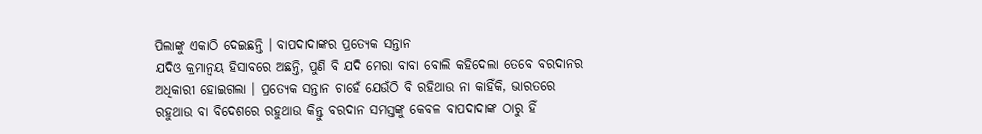ପିଲାଙ୍କୁ ଏକାଠି ଦେଇଛନ୍ତି । ବାପଦାଦାଙ୍କର ପ୍ରତ୍ୟେକ ସନ୍ତାନ
ଯଦିଓ କ୍ରମାନ୍ୱୟ ହିସାବରେ ଅଛନ୍ତି, ପୁଣି ବି ଯଦି ମେରା ବାବା ବୋଲି କହିଦେଲା ତେବେ ବରଦାନର
ଅଧିକାରୀ ହୋଇଗଲା । ପ୍ରତ୍ୟେକ ସନ୍ତାନ ଚାହେଁ ଯେଉଁଠି ବି ରହିଥାଉ ନା କାହିଁକି, ଭାରତରେ
ରହୁଥାଉ ବା ବିଦେଶରେ ରହୁଥାଉ କିନ୍ତୁ ବରଦାନ ସମସ୍ତଙ୍କୁ କେବଳ ବାପଦାଦାଙ୍କ ଠାରୁ ହିଁ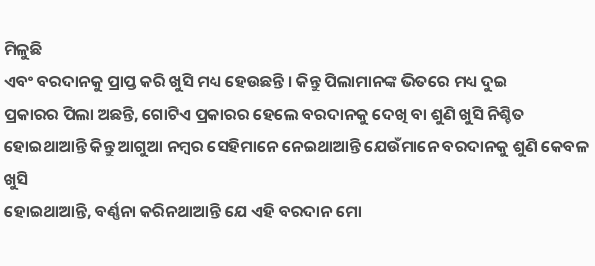ମିଳୁଛି
ଏବଂ ବରଦାନକୁ ପ୍ରାପ୍ତ କରି ଖୁସି ମଧ୍ୟ ହେଉଛନ୍ତି । କିନ୍ତୁ ପିଲାମାନଙ୍କ ଭିତରେ ମଧ୍ୟ ଦୁଇ
ପ୍ରକାରର ପିଲା ଅଛନ୍ତି, ଗୋଟିଏ ପ୍ରକାରର ହେଲେ ବରଦାନକୁ ଦେଖି ବା ଶୁଣି ଖୁସି ନିଶ୍ଚିତ
ହୋଇଥାଆନ୍ତି କିନ୍ତୁ ଆଗୁଆ ନମ୍ବର ସେହିମାନେ ନେଇଥାଆନ୍ତି ଯେଉଁମାନେ ବରଦାନକୁ ଶୁଣି କେବଳ ଖୁସି
ହୋଇଥାଆନ୍ତି, ବର୍ଣ୍ଣନା କରିନଥାଆନ୍ତି ଯେ ଏହି ବରଦାନ ମୋ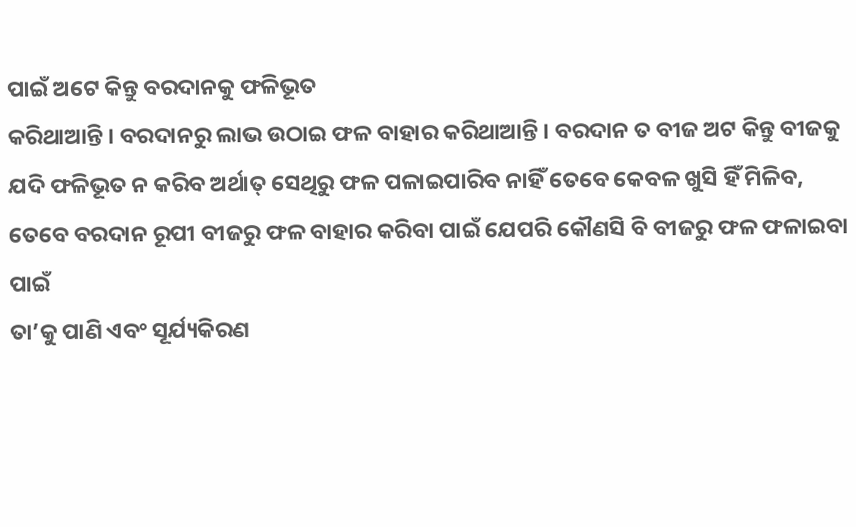ପାଇଁ ଅଟେ କିନ୍ତୁ ବରଦାନକୁ ଫଳିଭୂତ
କରିଥାଆନ୍ତି । ବରଦାନରୁ ଲାଭ ଉଠାଇ ଫଳ ବାହାର କରିଥାଆନ୍ତି । ବରଦାନ ତ ବୀଜ ଅଟ କିନ୍ତୁ ବୀଜକୁ
ଯଦି ଫଳିଭୂତ ନ କରିବ ଅର୍ଥାତ୍ ସେଥିରୁ ଫଳ ପଳାଇପାରିବ ନାହିଁ ତେବେ କେବଳ ଖୁସି ହିଁ ମିଳିବ,
ତେବେ ବରଦାନ ରୂପୀ ବୀଜରୁ ଫଳ ବାହାର କରିବା ପାଇଁ ଯେପରି କୌଣସି ବି ବୀଜରୁ ଫଳ ଫଳାଇବା ପାଇଁ
ତା’କୁ ପାଣି ଏବଂ ସୂର୍ଯ୍ୟକିରଣ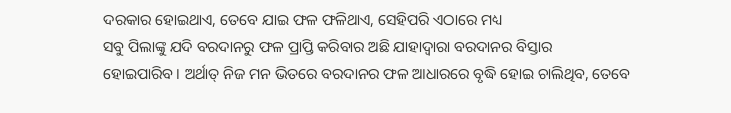ଦରକାର ହୋଇଥାଏ, ତେବେ ଯାଇ ଫଳ ଫଳିଥାଏ, ସେହିପରି ଏଠାରେ ମଧ୍ୟ
ସବୁ ପିଲାଙ୍କୁ ଯଦି ବରଦାନରୁ ଫଳ ପ୍ରାପ୍ତି କରିବାର ଅଛି ଯାହାଦ୍ୱାରା ବରଦାନର ବିସ୍ତାର
ହୋଇପାରିବ । ଅର୍ଥାତ୍ ନିଜ ମନ ଭିତରେ ବରଦାନର ଫଳ ଆଧାରରେ ବୃଦ୍ଧି ହୋଇ ଚାଲିଥିବ, ତେବେ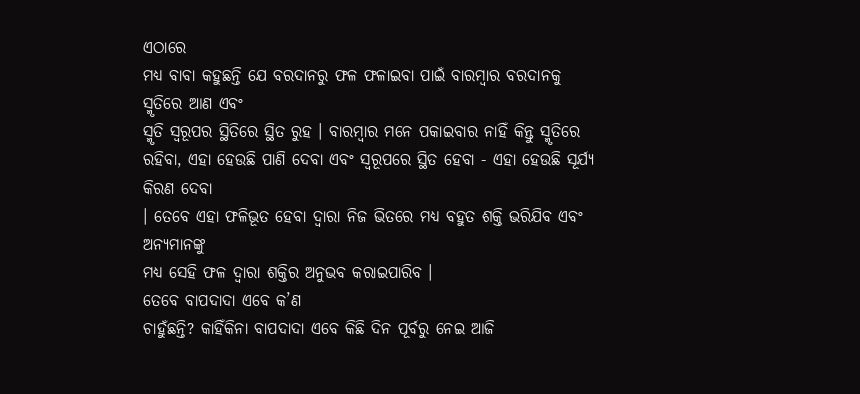ଏଠାରେ
ମଧ୍ୟ ବାବା କହୁଛନ୍ତି ଯେ ବରଦାନରୁ ଫଳ ଫଳାଇବା ପାଇଁ ବାରମ୍ବାର ବରଦାନକୁ ସ୍ମୃତିରେ ଆଣ ଏବଂ
ସ୍ମୃତି ସ୍ୱରୂପର ସ୍ଥିତିରେ ସ୍ଥିତ ରୁହ । ବାରମ୍ବାର ମନେ ପକାଇବାର ନାହିଁ କିନ୍ତୁ ସ୍ମୃତିରେ
ରହିବା, ଏହା ହେଉଛି ପାଣି ଦେବା ଏବଂ ସ୍ୱରୂପରେ ସ୍ଥିତ ହେବା - ଏହା ହେଉଛି ସୂର୍ଯ୍ୟ କିରଣ ଦେବା
। ତେବେ ଏହା ଫଳିଭୂତ ହେବା ଦ୍ୱାରା ନିଜ ଭିତରେ ମଧ୍ୟ ବହୁତ ଶକ୍ତି ଭରିଯିବ ଏବଂ ଅନ୍ୟମାନଙ୍କୁ
ମଧ୍ୟ ସେହି ଫଳ ଦ୍ୱାରା ଶକ୍ତିର ଅନୁଭବ କରାଇପାରିବ ।
ତେବେ ବାପଦାଦା ଏବେ କ’ଣ
ଚାହୁଁଛନ୍ତି? କାହିଁକିନା ବାପଦାଦା ଏବେ କିଛି ଦିନ ପୂର୍ବରୁ ନେଇ ଆଜି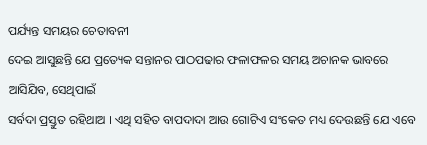ପର୍ଯ୍ୟନ୍ତ ସମୟର ଚେତାବନୀ
ଦେଇ ଆସୁଛନ୍ତି ଯେ ପ୍ରତ୍ୟେକ ସନ୍ତାନର ପାଠପଢାର ଫଳାଫଳର ସମୟ ଅଚାନକ ଭାବରେ ଆସିଯିବ, ସେଥିପାଇଁ
ସର୍ବଦା ପ୍ରସ୍ତୁତ ରହିଥାଅ । ଏଥି ସହିତ ବାପଦାଦା ଆଉ ଗୋଟିଏ ସଂକେତ ମଧ୍ୟ ଦେଉଛନ୍ତି ଯେ ଏବେ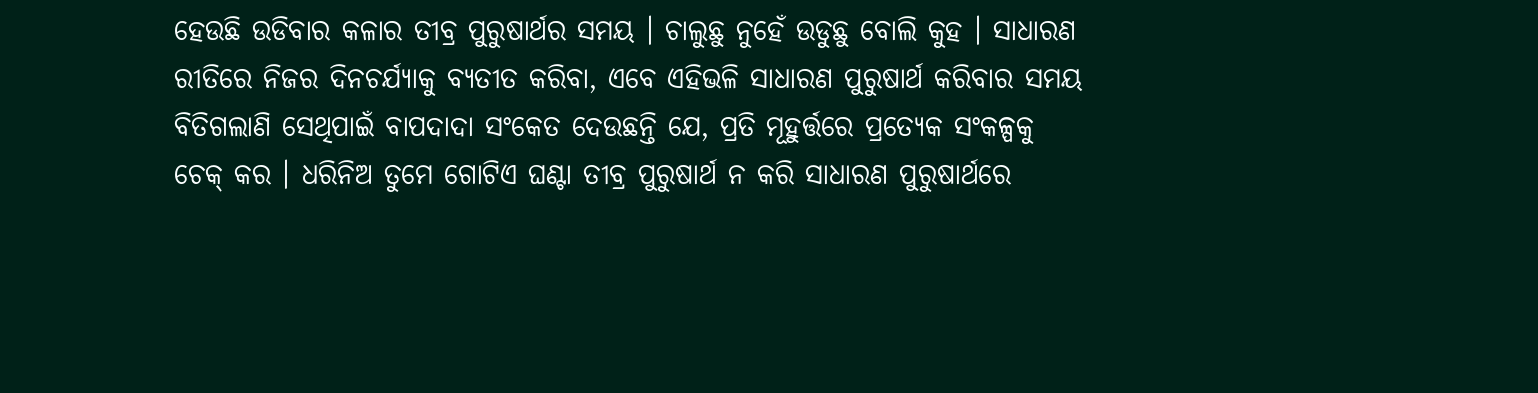ହେଉଛି ଉଡିବାର କଳାର ତୀବ୍ର ପୁରୁଷାର୍ଥର ସମୟ । ଚାଲୁଛୁ ନୁହେଁ ଉଡୁଛୁ ବୋଲି କୁହ । ସାଧାରଣ
ରୀତିରେ ନିଜର ଦିନଚର୍ଯ୍ୟାକୁ ବ୍ୟତୀତ କରିବା, ଏବେ ଏହିଭଳି ସାଧାରଣ ପୁରୁଷାର୍ଥ କରିବାର ସମୟ
ବିତିଗଲାଣି ସେଥିପାଇଁ ବାପଦାଦା ସଂକେତ ଦେଉଛନ୍ତି ଯେ, ପ୍ରତି ମୂହୁର୍ତ୍ତରେ ପ୍ରତ୍ୟେକ ସଂକଳ୍ପକୁ
ଚେକ୍ କର । ଧରିନିଅ ତୁମେ ଗୋଟିଏ ଘଣ୍ଟା ତୀବ୍ର ପୁରୁଷାର୍ଥ ନ କରି ସାଧାରଣ ପୁରୁଷାର୍ଥରେ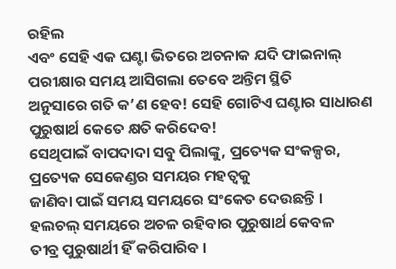ରହିଲ
ଏବଂ ସେହି ଏକ ଘଣ୍ଟା ଭିତରେ ଅଚନାକ ଯଦି ଫାଇନାଲ୍ ପରୀକ୍ଷାର ସମୟ ଆସିଗଲା ତେବେ ଅନ୍ତିମ ସ୍ଥିତି
ଅନୁସାରେ ଗତି କ’ଣ ହେବ! ସେହି ଗୋଟିଏ ଘଣ୍ଟାର ସାଧାରଣ ପୁରୁଷାର୍ଥ କେତେ କ୍ଷତି କରିଦେବ!
ସେଥିପାଇଁ ବାପଦାଦା ସବୁ ପିଲାଙ୍କୁ, ପ୍ରତ୍ୟେକ ସଂକଳ୍ପର, ପ୍ରତ୍ୟେକ ସେକେଣ୍ଡର ସମୟର ମହତ୍ୱକୁ
ଜାଣିବା ପାଇଁ ସମୟ ସମୟରେ ସଂକେତ ଦେଉଛନ୍ତି । ହଲଚଲ୍ ସମୟରେ ଅଚଳ ରହିବାର ପୁରୁଷାର୍ଥ କେବଳ
ତୀବ୍ର ପୁରୁଷାର୍ଥୀ ହିଁ କରିପାରିବ ।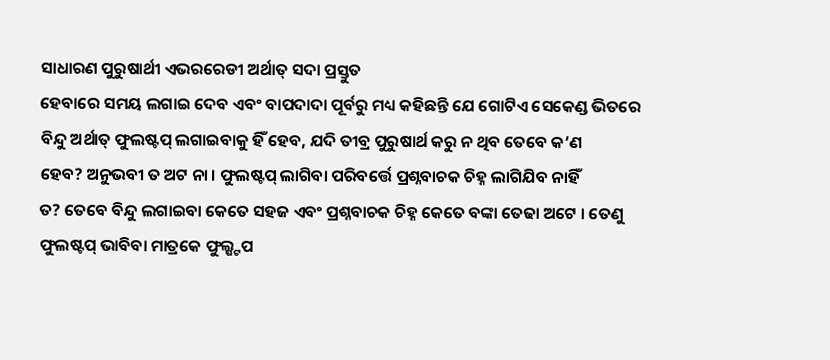ସାଧାରଣ ପୁରୁଷାର୍ଥୀ ଏଭରରେଡୀ ଅର୍ଥାତ୍ ସଦା ପ୍ରସ୍ତୁତ
ହେବାରେ ସମୟ ଲଗାଇ ଦେବ ଏବଂ ବାପଦାଦା ପୂର୍ବରୁ ମଧ୍ୟ କହିଛନ୍ତି ଯେ ଗୋଟିଏ ସେକେଣ୍ଡ ଭିତରେ
ବିନ୍ଦୁ ଅର୍ଥାତ୍ ଫୁଲଷ୍ଟପ୍ ଲଗାଇବାକୁ ହିଁ ହେବ, ଯଦି ତୀବ୍ର ପୁରୁଷାର୍ଥ କରୁ ନ ଥିବ ତେବେ କ’ଣ
ହେବ? ଅନୁଭବୀ ତ ଅଟ ନା । ଫୁଲଷ୍ଟପ୍ ଲାଗିବା ପରିବର୍ତ୍ତେ ପ୍ରଶ୍ନବାଚକ ଚିହ୍ନ ଲାଗିଯିବ ନାହିଁ
ତ? ତେବେ ବିନ୍ଦୁ ଲଗାଇବା କେତେ ସହଜ ଏବଂ ପ୍ରଶ୍ନବାଚକ ଚିହ୍ନ କେତେ ବଙ୍କା ତେଢା ଅଟେ । ତେଣୁ
ଫୁଲଷ୍ଟପ୍ ଭାବିବା ମାତ୍ରକେ ଫୁଲ୍ଷ୍ଟପ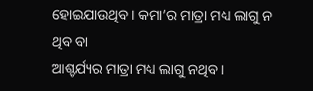ହୋଇଯାଉଥିବ । କମା’ର ମାତ୍ରା ମଧ୍ୟ ଲାଗୁ ନ ଥିବ ବା
ଆଶ୍ଚର୍ଯ୍ୟର ମାତ୍ରା ମଧ୍ୟ ଲାଗୁ ନଥିବ ।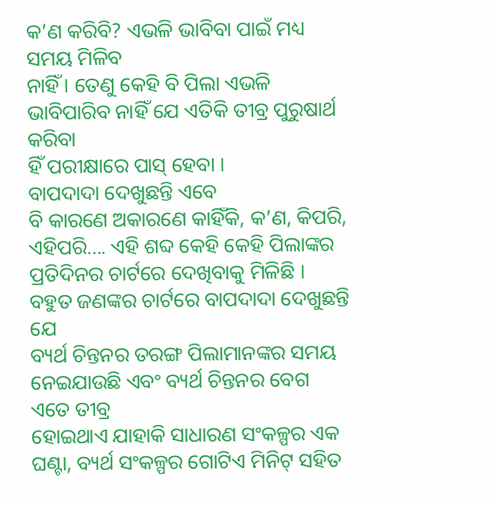କ’ଣ କରିବି? ଏଭଳି ଭାବିବା ପାଇଁ ମଧ୍ୟ ସମୟ ମିଳିବ
ନାହିଁ । ତେଣୁ କେହି ବି ପିଲା ଏଭଳି ଭାବିପାରିବ ନାହିଁ ଯେ ଏତିକି ତୀବ୍ର ପୁରୁଷାର୍ଥ କରିବା
ହିଁ ପରୀକ୍ଷାରେ ପାସ୍ ହେବା ।
ବାପଦାଦା ଦେଖୁଛନ୍ତି ଏବେ
ବି କାରଣେ ଅକାରଣେ କାହିଁକି, କ’ଣ, କିପରି, ଏହିପରି.... ଏହି ଶବ୍ଦ କେହି କେହି ପିଲାଙ୍କର
ପ୍ରତିଦିନର ଚାର୍ଟରେ ଦେଖିବାକୁ ମିଳିଛି । ବହୁତ ଜଣଙ୍କର ଚାର୍ଟରେ ବାପଦାଦା ଦେଖୁଛନ୍ତି ଯେ
ବ୍ୟର୍ଥ ଚିନ୍ତନର ତରଙ୍ଗ ପିଲାମାନଙ୍କର ସମୟ ନେଇଯାଉଛି ଏବଂ ବ୍ୟର୍ଥ ଚିନ୍ତନର ବେଗ ଏତେ ତୀବ୍ର
ହୋଇଥାଏ ଯାହାକି ସାଧାରଣ ସଂକଳ୍ପର ଏକ ଘଣ୍ଟା, ବ୍ୟର୍ଥ ସଂକଳ୍ପର ଗୋଟିଏ ମିନିଟ୍ ସହିତ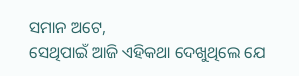ସମାନ ଅଟେ,
ସେଥିପାଇଁ ଆଜି ଏହିକଥା ଦେଖୁଥିଲେ ଯେ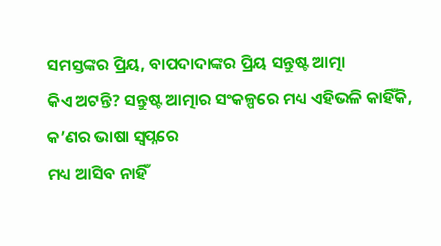ସମସ୍ତଙ୍କର ପ୍ରିୟ, ବାପଦାଦାଙ୍କର ପ୍ରିୟ ସନ୍ତୁଷ୍ଟ ଆତ୍ମା
କିଏ ଅଟନ୍ତି? ସନ୍ତୁଷ୍ଟ ଆତ୍ମାର ସଂକଳ୍ପରେ ମଧ୍ୟ ଏହିଭଳି କାହିଁକି, କ’ଣର ଭାଷା ସ୍ୱପ୍ନରେ
ମଧ୍ୟ ଆସିବ ନାହିଁ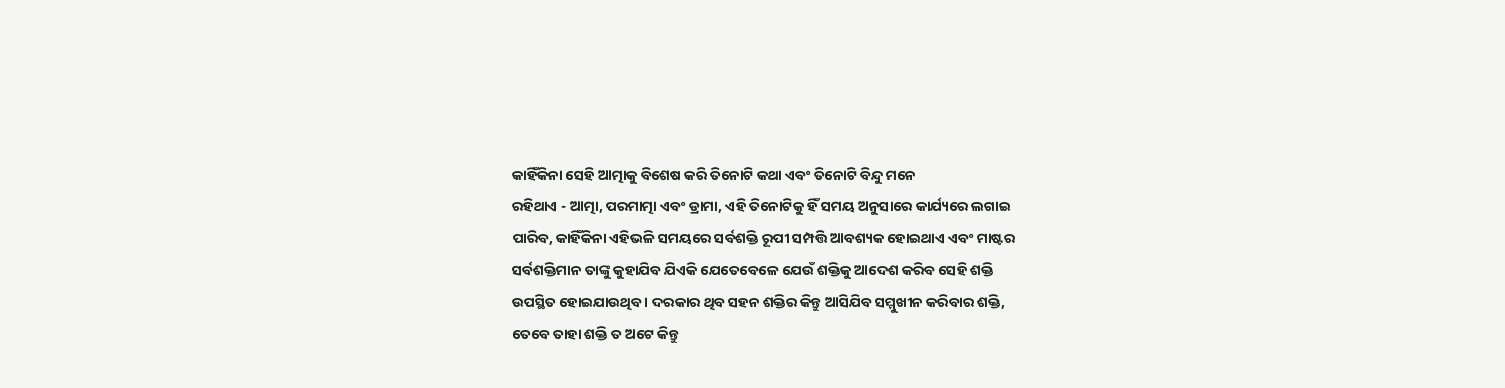କାହିଁକିନା ସେହି ଆତ୍ମାକୁ ବିଶେଷ କରି ତିନୋଟି କଥା ଏବଂ ତିନୋଟି ବିନ୍ଦୁ ମନେ
ରହିଥାଏ - ଆତ୍ମା, ପରମାତ୍ମା ଏବଂ ଡ୍ରାମା, ଏହି ତିନୋଟିକୁ ହିଁ ସମୟ ଅନୁସାରେ କାର୍ଯ୍ୟରେ ଲଗାଇ
ପାରିବ, କାହିଁକିନା ଏହିଭଳି ସମୟରେ ସର୍ବଶକ୍ତି ରୂପୀ ସମ୍ପତ୍ତି ଆବଶ୍ୟକ ହୋଇଥାଏ ଏବଂ ମାଷ୍ଟର
ସର୍ବଶକ୍ତିମାନ ତାଙ୍କୁ କୁହାଯିବ ଯିଏକି ଯେତେବେଳେ ଯେଉଁ ଶକ୍ତିକୁ ଆଦେଶ କରିବ ସେହି ଶକ୍ତି
ଉପସ୍ଥିତ ହୋଇଯାଉଥିବ । ଦରକାର ଥିବ ସହନ ଶକ୍ତିର କିନ୍ତୁ ଆସିଯିବ ସମ୍ମୁଖୀନ କରିବାର ଶକ୍ତି,
ତେବେ ତାହା ଶକ୍ତି ତ ଅଟେ କିନ୍ତୁ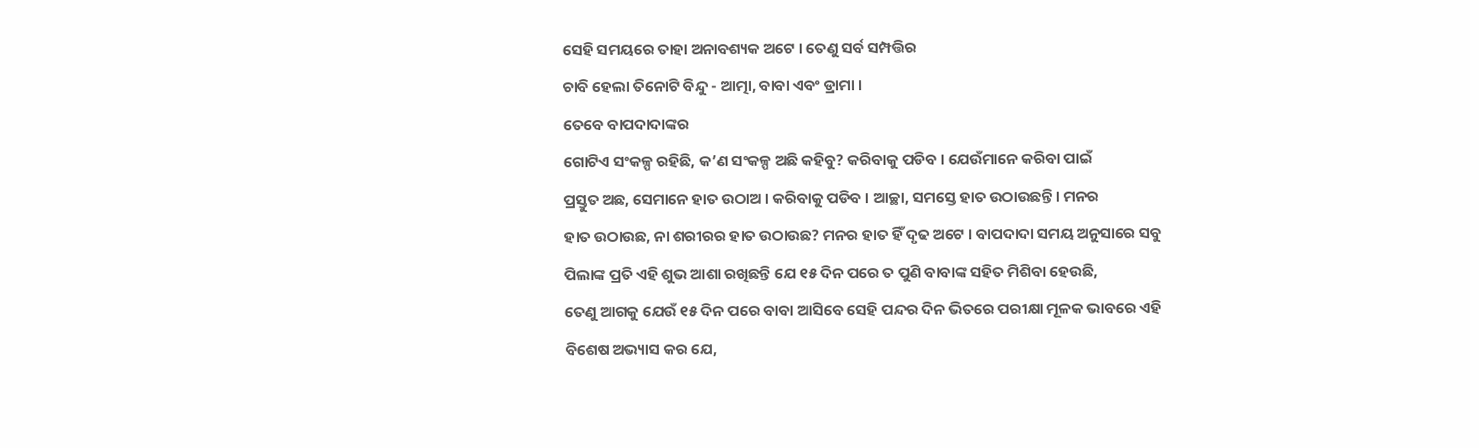ସେହି ସମୟରେ ତାହା ଅନାବଶ୍ୟକ ଅଟେ । ତେଣୁ ସର୍ବ ସମ୍ପତ୍ତିର
ଚାବି ହେଲା ତିନୋଟି ବିନ୍ଦୁ - ଆତ୍ମା, ବାବା ଏବଂ ଡ୍ରାମା ।
ତେବେ ବାପଦାଦାଙ୍କର
ଗୋଟିଏ ସଂକଳ୍ପ ରହିଛି, କ’ଣ ସଂକଳ୍ପ ଅଛି କହିବୁ? କରିବାକୁ ପଡିବ । ଯେଉଁମାନେ କରିବା ପାଇଁ
ପ୍ରସ୍ତୁତ ଅଛ, ସେମାନେ ହାତ ଉଠାଅ । କରିବାକୁ ପଡିବ । ଆଚ୍ଛା, ସମସ୍ତେ ହାତ ଉଠାଉଛନ୍ତି । ମନର
ହାତ ଉଠାଉଛ, ନା ଶରୀରର ହାତ ଉଠାଉଛ? ମନର ହାତ ହିଁ ଦୃଢ ଅଟେ । ବାପଦାଦା ସମୟ ଅନୁସାରେ ସବୁ
ପିଲାଙ୍କ ପ୍ରତି ଏହି ଶୁଭ ଆଶା ରଖିଛନ୍ତି ଯେ ୧୫ ଦିନ ପରେ ତ ପୁଣି ବାବାଙ୍କ ସହିତ ମିଶିବା ହେଉଛି,
ତେଣୁ ଆଗକୁ ଯେଉଁ ୧୫ ଦିନ ପରେ ବାବା ଆସିବେ ସେହି ପନ୍ଦର ଦିନ ଭିତରେ ପରୀକ୍ଷା ମୂଳକ ଭାବରେ ଏହି
ବିଶେଷ ଅଭ୍ୟାସ କର ଯେ,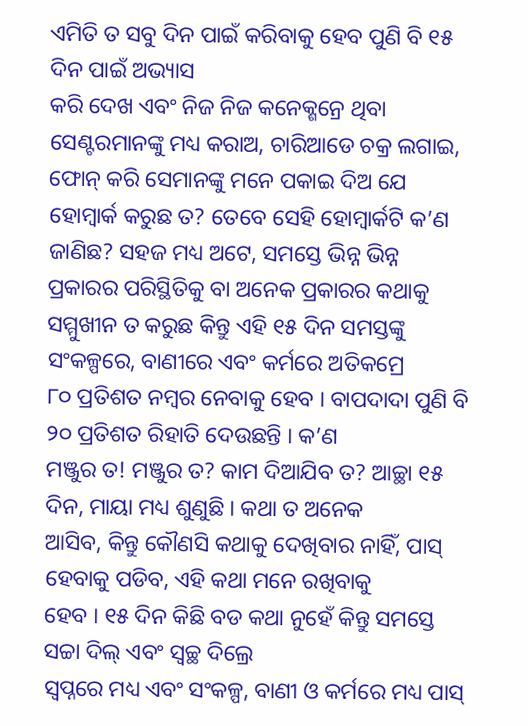ଏମିତି ତ ସବୁ ଦିନ ପାଇଁ କରିବାକୁ ହେବ ପୁଣି ବି ୧୫ ଦିନ ପାଇଁ ଅଭ୍ୟାସ
କରି ଦେଖ ଏବଂ ନିଜ ନିଜ କନେକ୍ଶନ୍ରେ ଥିବା ସେଣ୍ଟରମାନଙ୍କୁ ମଧ୍ୟ କରାଅ, ଚାରିଆଡେ ଚକ୍ର ଲଗାଇ,
ଫୋନ୍ କରି ସେମାନଙ୍କୁ ମନେ ପକାଇ ଦିଅ ଯେ ହୋମ୍ୱାର୍କ କରୁଛ ତ? ତେବେ ସେହି ହୋମ୍ୱାର୍କଟି କ’ଣ
ଜାଣିଛ? ସହଜ ମଧ୍ୟ ଅଟେ, ସମସ୍ତେ ଭିନ୍ନ ଭିନ୍ନ ପ୍ରକାରର ପରିସ୍ଥିତିକୁ ବା ଅନେକ ପ୍ରକାରର କଥାକୁ
ସମ୍ମୁଖୀନ ତ କରୁଛ କିନ୍ତୁ ଏହି ୧୫ ଦିନ ସମସ୍ତଙ୍କୁ ସଂକଳ୍ପରେ, ବାଣୀରେ ଏବଂ କର୍ମରେ ଅତିକମ୍ରେ
୮୦ ପ୍ରତିଶତ ନମ୍ବର ନେବାକୁ ହେବ । ବାପଦାଦା ପୁଣି ବି ୨୦ ପ୍ରତିଶତ ରିହାତି ଦେଉଛନ୍ତି । କ’ଣ
ମଞ୍ଜୁର ତ! ମଞ୍ଜୁର ତ? କାମ ଦିଆଯିବ ତ? ଆଚ୍ଛା ୧୫ ଦିନ, ମାୟା ମଧ୍ୟ ଶୁଣୁଛି । କଥା ତ ଅନେକ
ଆସିବ, କିନ୍ତୁ କୌଣସି କଥାକୁ ଦେଖିବାର ନାହିଁ, ପାସ୍ ହେବାକୁ ପଡିବ, ଏହି କଥା ମନେ ରଖିବାକୁ
ହେବ । ୧୫ ଦିନ କିଛି ବଡ କଥା ନୁହେଁ କିନ୍ତୁ ସମସ୍ତେ ସଚ୍ଚା ଦିଲ୍ ଏବଂ ସ୍ୱଚ୍ଛ ଦିଲ୍ରେ
ସ୍ୱପ୍ନରେ ମଧ୍ୟ ଏବଂ ସଂକଳ୍ପ, ବାଣୀ ଓ କର୍ମରେ ମଧ୍ୟ ପାସ୍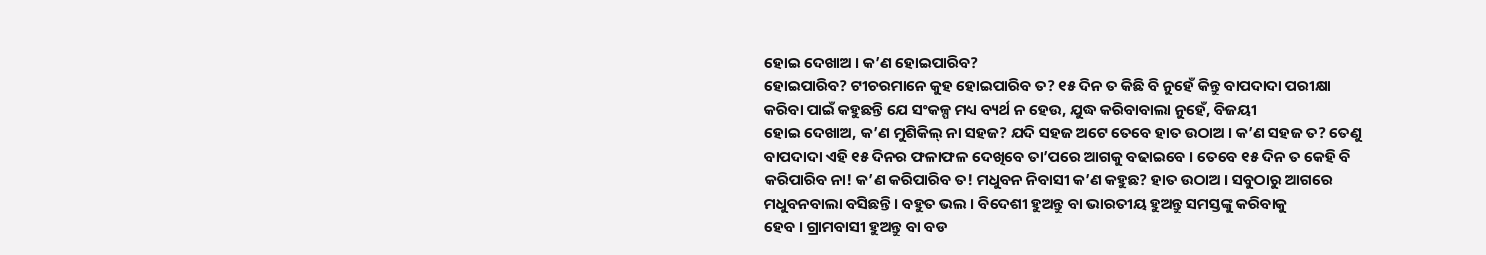ହୋଇ ଦେଖାଅ । କ’ଣ ହୋଇପାରିବ?
ହୋଇପାରିବ? ଟୀଚରମାନେ କୁହ ହୋଇପାରିବ ତ? ୧୫ ଦିନ ତ କିଛି ବି ନୁହେଁ କିନ୍ତୁ ବାପଦାଦା ପରୀକ୍ଷା
କରିବା ପାଇଁ କହୁଛନ୍ତି ଯେ ସଂକଳ୍ପ ମଧ୍ୟ ବ୍ୟର୍ଥ ନ ହେଉ, ଯୁଦ୍ଧ କରିବାବାଲା ନୁହେଁ, ବିଜୟୀ
ହୋଇ ଦେଖାଅ, କ’ଣ ମୁଶିକିଲ୍ ନା ସହଜ? ଯଦି ସହଜ ଅଟେ ତେବେ ହାତ ଉଠାଅ । କ’ଣ ସହଜ ତ? ତେଣୁ
ବାପଦାଦା ଏହି ୧୫ ଦିନର ଫଳାଫଳ ଦେଖିବେ ତା’ପରେ ଆଗକୁ ବଢାଇବେ । ତେବେ ୧୫ ଦିନ ତ କେହି ବି
କରିପାରିବ ନା! କ’ଣ କରିପାରିବ ତ! ମଧୁବନ ନିବାସୀ କ’ଣ କହୁଛ? ହାତ ଉଠାଅ । ସବୁଠାରୁ ଆଗରେ
ମଧୁବନବାଲା ବସିଛନ୍ତି । ବହୁତ ଭଲ । ବିଦେଶୀ ହୁଅନ୍ତୁ ବା ଭାରତୀୟ ହୁଅନ୍ତୁ ସମସ୍ତଙ୍କୁ କରିବାକୁ
ହେବ । ଗ୍ରାମବାସୀ ହୁଅନ୍ତୁ ବା ବଡ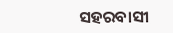ସହରବାସୀ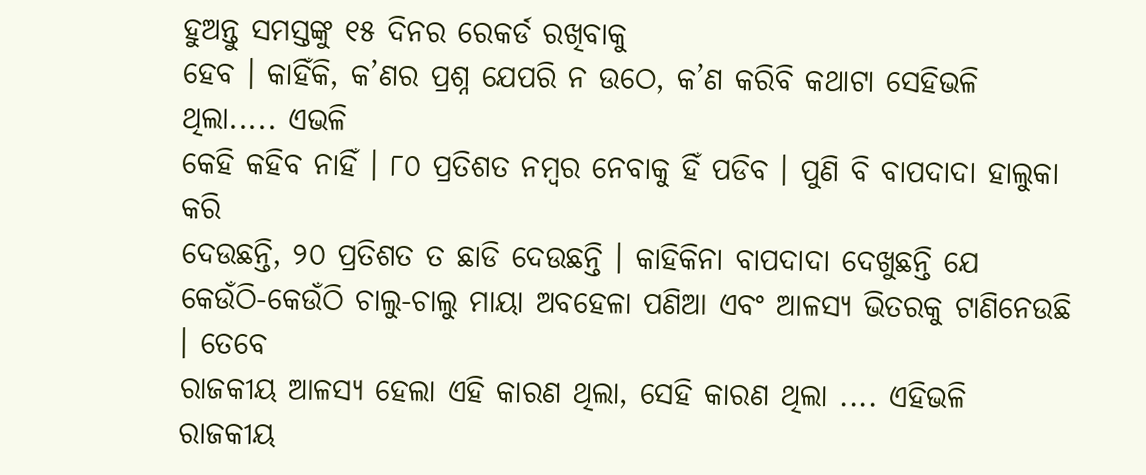ହୁଅନ୍ତୁ ସମସ୍ତଙ୍କୁ ୧୫ ଦିନର ରେକର୍ଡ ରଖିବାକୁ
ହେବ । କାହିଁକି, କ’ଣର ପ୍ରଶ୍ନ ଯେପରି ନ ଉଠେ, କ’ଣ କରିବି କଥାଟା ସେହିଭଳି ଥିଲା..... ଏଭଳି
କେହି କହିବ ନାହିଁ । ୮୦ ପ୍ରତିଶତ ନମ୍ବର ନେବାକୁ ହିଁ ପଡିବ । ପୁଣି ବି ବାପଦାଦା ହାଲୁକା କରି
ଦେଉଛନ୍ତି, ୨୦ ପ୍ରତିଶତ ତ ଛାଡି ଦେଉଛନ୍ତି । କାହିକିନା ବାପଦାଦା ଦେଖୁଛନ୍ତି ଯେ
କେଉଁଠି-କେଉଁଠି ଚାଲୁ-ଚାଲୁ ମାୟା ଅବହେଳା ପଣିଆ ଏବଂ ଆଳସ୍ୟ ଭିତରକୁ ଟାଣିନେଉଛି । ତେବେ
ରାଜକୀୟ ଆଳସ୍ୟ ହେଲା ଏହି କାରଣ ଥିଲା, ସେହି କାରଣ ଥିଲା .... ଏହିଭଳି ରାଜକୀୟ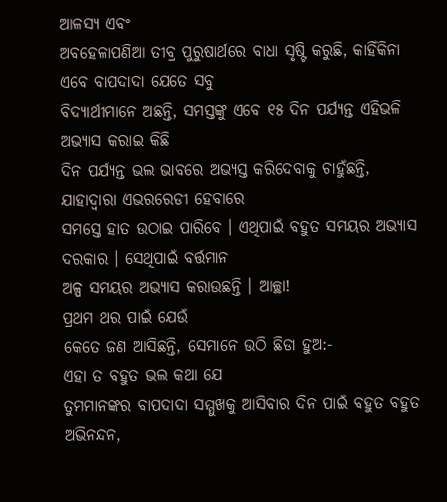ଆଳସ୍ୟ ଏବଂ
ଅବହେଳାପଣିଆ ତୀବ୍ର ପୁରୁଷାର୍ଥରେ ବାଧା ସୃଷ୍ଟି କରୁଛି, କାହିଁକିନା ଏବେ ବାପଦାଦା ଯେତେ ସବୁ
ବିଦ୍ୟାର୍ଥୀମାନେ ଅଛନ୍ତି, ସମସ୍ତଙ୍କୁ ଏବେ ୧୫ ଦିନ ପର୍ଯ୍ୟନ୍ତ ଏହିଭଳି ଅଭ୍ୟାସ କରାଇ କିଛି
ଦିନ ପର୍ଯ୍ୟନ୍ତ ଭଲ ଭାବରେ ଅଭ୍ୟସ୍ତ କରିଦେବାକୁ ଚାହୁଁଛନ୍ତି, ଯାହାଦ୍ୱାରା ଏଭରରେଡୀ ହେବାରେ
ସମସ୍ତେ ହାତ ଉଠାଇ ପାରିବେ । ଏଥିପାଇଁ ବହୁତ ସମୟର ଅଭ୍ୟାସ ଦରକାର । ସେଥିପାଇଁ ବର୍ତ୍ତମାନ
ଅଳ୍ପ ସମୟର ଅଭ୍ୟାସ କରାଉଛନ୍ତି । ଆଚ୍ଛା!
ପ୍ରଥମ ଥର ପାଇଁ ଯେଉଁ
କେତେ ଜଣ ଆସିଛନ୍ତି, ସେମାନେ ଉଠି ଛିଡା ହୁଅ:-
ଏହା ତ ବହୁତ ଭଲ କଥା ଯେ
ତୁମମାନଙ୍କର ବାପଦାଦା ସମ୍ମୁଖକୁ ଆସିବାର ଦିନ ପାଇଁ ବହୁତ ବହୁତ ଅଭିନନ୍ଦନ,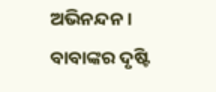ଅଭିନନ୍ଦନ ।
ବାବାଙ୍କର ଦୃଷ୍ଟି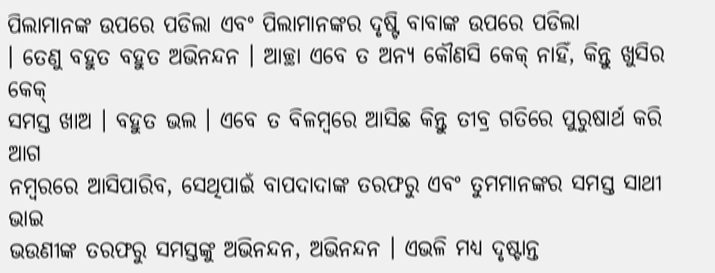ପିଲାମାନଙ୍କ ଉପରେ ପଡିଲା ଏବଂ ପିଲାମାନଙ୍କର ଦୃଷ୍ଟି ବାବାଙ୍କ ଉପରେ ପଡିଲା
। ତେଣୁ ବହୁତ ବହୁତ ଅଭିନନ୍ଦନ । ଆଚ୍ଛା ଏବେ ତ ଅନ୍ୟ କୌଣସି କେକ୍ ନାହିଁ, କିନ୍ତୁ ଖୁସିର କେକ୍
ସମସ୍ତ ଖାଅ । ବହୁତ ଭଲ । ଏବେ ତ ବିଳମ୍ବରେ ଆସିଛ କିନ୍ତୁ ତୀବ୍ର ଗତିରେ ପୁରୁଷାର୍ଥ କରି ଆଗ
ନମ୍ବରରେ ଆସିପାରିବ, ସେଥିପାଇଁ ବାପଦାଦାଙ୍କ ତରଫରୁ ଏବଂ ତୁମମାନଙ୍କର ସମସ୍ତ ସାଥୀ ଭାଇ
ଭଉଣୀଙ୍କ ତରଫରୁ ସମସ୍ତଙ୍କୁ ଅଭିନନ୍ଦନ, ଅଭିନନ୍ଦନ । ଏଭଳି ମଧ୍ୟ ଦୃଷ୍ଟାନ୍ତ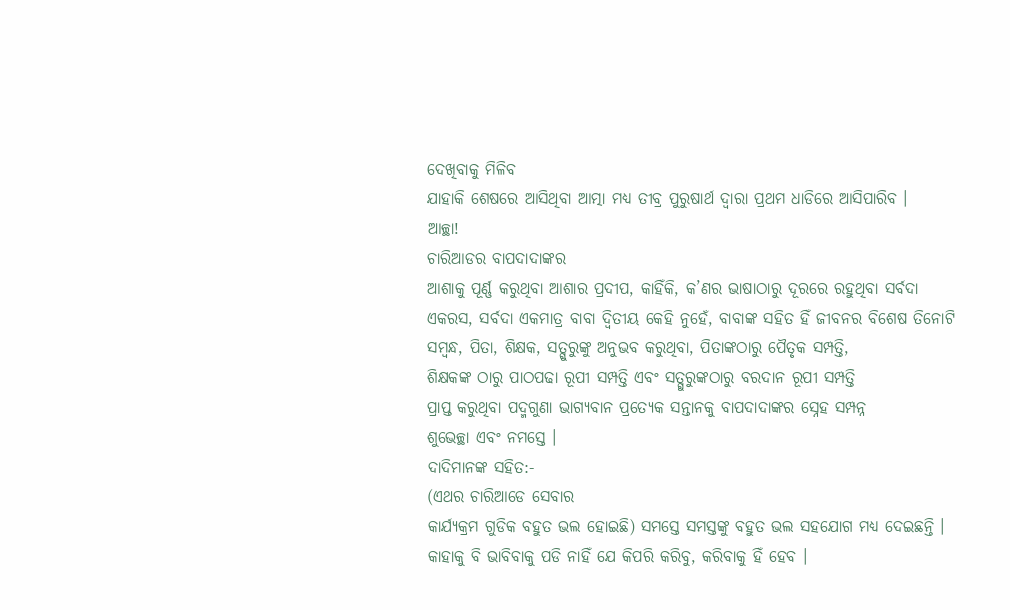ଦେଖିବାକୁ ମିଳିବ
ଯାହାକି ଶେଷରେ ଆସିଥିବା ଆତ୍ମା ମଧ୍ୟ ତୀବ୍ର ପୁରୁଷାର୍ଥ ଦ୍ୱାରା ପ୍ରଥମ ଧାଡିରେ ଆସିପାରିବ ।
ଆଚ୍ଛା!
ଚାରିଆଡର ବାପଦାଦାଙ୍କର
ଆଶାକୁ ପୂର୍ଣ୍ଣ କରୁଥିବା ଆଶାର ପ୍ରଦୀପ, କାହିଁକି, କ’ଣର ଭାଷାଠାରୁ ଦୂରରେ ରହୁଥିବା ସର୍ବଦା
ଏକରସ, ସର୍ବଦା ଏକମାତ୍ର ବାବା ଦ୍ୱିତୀୟ କେହି ନୁହେଁ, ବାବାଙ୍କ ସହିତ ହିଁ ଜୀବନର ବିଶେଷ ତିନୋଟି
ସମ୍ବନ୍ଧ, ପିତା, ଶିକ୍ଷକ, ସତ୍ଗୁରୁଙ୍କୁ ଅନୁଭବ କରୁଥିବା, ପିତାଙ୍କଠାରୁ ପୈତୃକ ସମ୍ପତ୍ତି,
ଶିକ୍ଷକଙ୍କ ଠାରୁ ପାଠପଢା ରୂପୀ ସମ୍ପତ୍ତି ଏବଂ ସତ୍ଗୁରୁଙ୍କଠାରୁ ବରଦାନ ରୂପୀ ସମ୍ପତ୍ତି
ପ୍ରାପ୍ତ କରୁଥିବା ପଦ୍ମଗୁଣା ଭାଗ୍ୟବାନ ପ୍ରତ୍ୟେକ ସନ୍ତାନକୁ ବାପଦାଦାଙ୍କର ସ୍ନେହ ସମ୍ପନ୍ନ
ଶୁଭେଚ୍ଛା ଏବଂ ନମସ୍ତେ ।
ଦାଦିମାନଙ୍କ ସହିତ:-
(ଏଥର ଚାରିଆଡେ ସେବାର
କାର୍ଯ୍ୟକ୍ରମ ଗୁଡିକ ବହୁତ ଭଲ ହୋଇଛି) ସମସ୍ତେ ସମସ୍ତଙ୍କୁ ବହୁତ ଭଲ ସହଯୋଗ ମଧ୍ୟ ଦେଇଛନ୍ତି ।
କାହାକୁ ବି ଭାବିବାକୁ ପଡି ନାହିଁ ଯେ କିପରି କରିବୁ, କରିବାକୁ ହିଁ ହେବ ।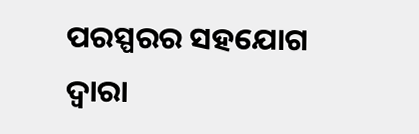ପରସ୍ପରର ସହଯୋଗ
ଦ୍ୱାରା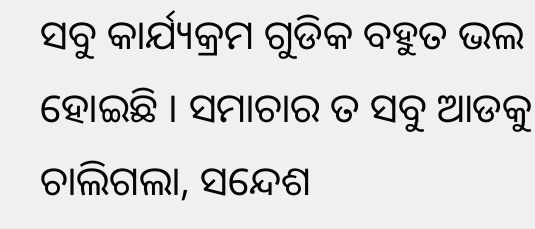ସବୁ କାର୍ଯ୍ୟକ୍ରମ ଗୁଡିକ ବହୁତ ଭଲ ହୋଇଛି । ସମାଚାର ତ ସବୁ ଆଡକୁ ଚାଲିଗଲା, ସନ୍ଦେଶ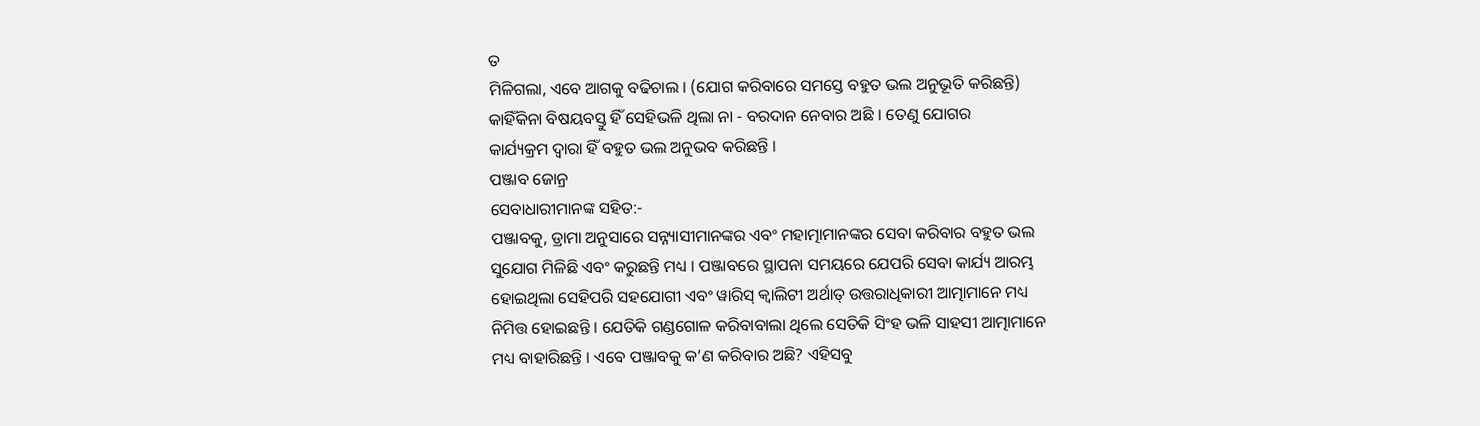ତ
ମିଳିଗଲା, ଏବେ ଆଗକୁ ବଢିଚାଲ । (ଯୋଗ କରିବାରେ ସମସ୍ତେ ବହୁତ ଭଲ ଅନୁଭୂତି କରିଛନ୍ତି)
କାହିଁକିନା ବିଷୟବସ୍ତୁ ହିଁ ସେହିଭଳି ଥିଲା ନା - ବରଦାନ ନେବାର ଅଛି । ତେଣୁ ଯୋଗର
କାର୍ଯ୍ୟକ୍ରମ ଦ୍ୱାରା ହିଁ ବହୁତ ଭଲ ଅନୁଭବ କରିଛନ୍ତି ।
ପଞ୍ଜାବ ଜୋନ୍ର
ସେବାଧାରୀମାନଙ୍କ ସହିତ:-
ପଞ୍ଜାବକୁ, ଡ୍ରାମା ଅନୁସାରେ ସନ୍ନ୍ୟାସୀମାନଙ୍କର ଏବଂ ମହାତ୍ମାମାନଙ୍କର ସେବା କରିବାର ବହୁତ ଭଲ
ସୁଯୋଗ ମିଳିଛି ଏବଂ କରୁଛନ୍ତି ମଧ୍ୟ । ପଞ୍ଜାବରେ ସ୍ଥାପନା ସମୟରେ ଯେପରି ସେବା କାର୍ଯ୍ୟ ଆରମ୍ଭ
ହୋଇଥିଲା ସେହିପରି ସହଯୋଗୀ ଏବଂ ୱାରିସ୍ କ୍ୱାଲିଟୀ ଅର୍ଥାତ୍ ଉତ୍ତରାଧିକାରୀ ଆତ୍ମାମାନେ ମଧ୍ୟ
ନିମିତ୍ତ ହୋଇଛନ୍ତି । ଯେତିକି ଗଣ୍ଡଗୋଳ କରିବାବାଲା ଥିଲେ ସେତିକି ସିଂହ ଭଳି ସାହସୀ ଆତ୍ମାମାନେ
ମଧ୍ୟ ବାହାରିଛନ୍ତି । ଏବେ ପଞ୍ଜାବକୁ କ’ଣ କରିବାର ଅଛି? ଏହିସବୁ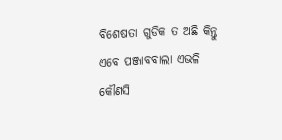ବିଶେଷତା ଗୁଡିକ ତ ଅଛି କିନ୍ତୁ
ଏବେ ପଞ୍ଜାବବାଲା ଏଭଳି କୌଣସି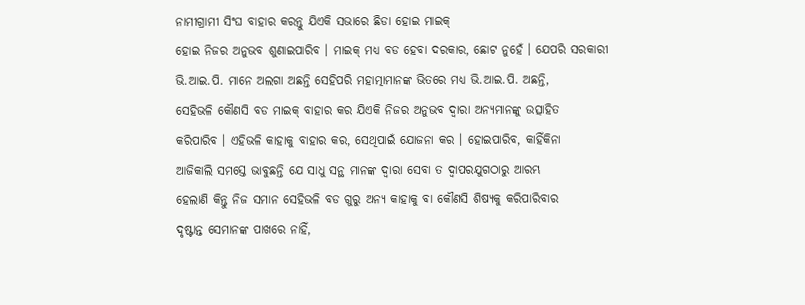ନାମୀଗ୍ରାମୀ ସିଂଘ ବାହାର କରନ୍ତୁ ଯିଏକି ସଭାରେ ଛିଡା ହୋଇ ମାଇକ୍
ହୋଇ ନିଜର ଅନୁଭବ ଶୁଣାଇପାରିବ । ମାଇକ୍ ମଧ୍ୟ ବଡ ହେବା ଦରକାର, ଛୋଟ ନୁହେଁ । ଯେପରି ସରକାରୀ
ଭି.ଆଇ.ପି. ମାନେ ଅଲଗା ଅଛନ୍ତି ସେହିପରି ମହାତ୍ମାମାନଙ୍କ ଭିତରେ ମଧ୍ୟ ଭି.ଆଇ.ପି. ଅଛନ୍ତି,
ସେହିଭଳି କୌଣସି ବଡ ମାଇକ୍ ବାହାର କର ଯିଏକି ନିଜର ଅନୁଭବ ଦ୍ୱାରା ଅନ୍ୟମାନଙ୍କୁ ଉତ୍ସାହିତ
କରିପାରିବ । ଏହିଭଳି କାହାକୁ ବାହାର କର, ସେଥିପାଇଁ ଯୋଜନା କର । ହୋଇପାରିବ, କାହିଁକିନା
ଆଜିକାଲି ସମସ୍ତେ ଭାବୁଛନ୍ତି ଯେ ସାଧୁ ସନ୍ଥ ମାନଙ୍କ ଦ୍ୱାରା ସେବା ତ ଦ୍ୱାପରଯୁଗଠାରୁ ଆରମ୍ଭ
ହେଲାଣି କିନ୍ତୁ ନିଜ ସମାନ ସେହିଭଳି ବଡ ଗୁରୁ ଅନ୍ୟ କାହାକୁ ବା କୌଣସି ଶିଷ୍ୟକୁ କରିପାରିବାର
ଦୃଷ୍ଟାନ୍ତ ସେମାନଙ୍କ ପାଖରେ ନାହିଁ,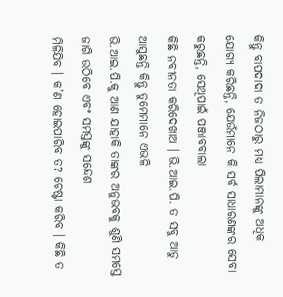କିନ୍ତୁ ବାପଦାଦା ତ ନିଜଠାରୁ ମଧ୍ୟ ପିଲାମାନଙ୍କୁ ଅଧିକ
ଯୋଗ୍ୟ କରିଛନ୍ତି, ଯେଉଁମାନେ କି ସର୍ବ ସାଧାରଣଙ୍କର ସେବା କରୁଛନ୍ତି, ସେଥିପାଇଁ ପଞ୍ଜାବବାଲା
କିଛି ନବୀନତା କରିଦେଖାଅ । ଭି.ଆଇ.ପି. ତ ସବୁ ଆଡୁ ଆସୁଛନ୍ତି କିନ୍ତୁ ତୁମେମାନେ ଏଭଳି
ଭି.ଆଇ.ପି.କୁ ଆଣ ଯାହାକି ତାଙ୍କର ଅନୁଭବକୁ ଶୁଣି ସମସ୍ତେ ଜାଗି ଉଠିବେ ଏବଂ ସମସ୍ତଙ୍କୁ ସନ୍ଦେଶ
ମିଳିଯିବ । କ’ଣ ହୋଇପାରିବ ତ? ଚେଷ୍ଟା କରିବ । କିଛି ତ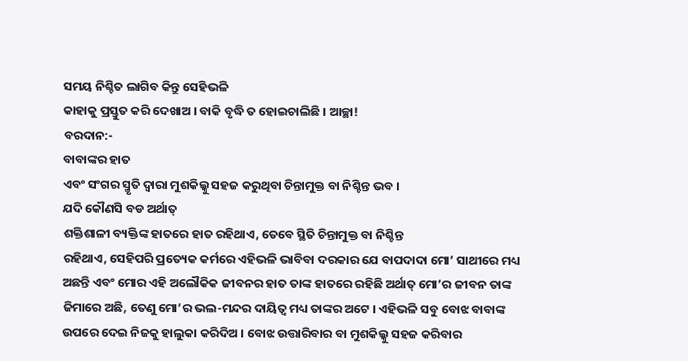ସମୟ ନିଶ୍ଚିତ ଲାଗିବ କିନ୍ତୁ ସେହିଭଳି
କାହାକୁ ପ୍ରସ୍ତୁତ କରି ଦେଖାଅ । ବାକି ବୃଦ୍ଧି ତ ହୋଇଚାଲିଛି । ଆଚ୍ଛା!
ବରଦାନ:-
ବାବାଙ୍କର ହାତ
ଏବଂ ସଂଗର ସ୍ମୃତି ଦ୍ୱାରା ମୁଶକିଲ୍କୁ ସହଜ କରୁଥିବା ଚିନ୍ତାମୁକ୍ତ ବା ନିଶ୍ଚିନ୍ତ ଭବ ।
ଯଦି କୌଣସି ବଡ ଅର୍ଥାତ୍
ଶକ୍ତିଶାଳୀ ବ୍ୟକ୍ତିଙ୍କ ହାତରେ ହାତ ରହିଥାଏ, ତେବେ ସ୍ଥିତି ଚିନ୍ତାମୁକ୍ତ ବା ନିଶ୍ଚିନ୍ତ
ରହିଥାଏ, ସେହିପରି ପ୍ରତ୍ୟେକ କର୍ମରେ ଏହିଭଳି ଭାବିବା ଦରକାର ଯେ ବାପଦାଦା ମୋ’ ସାଥୀରେ ମଧ୍ୟ
ଅଛନ୍ତି ଏବଂ ମୋର ଏହି ଅଲୌକିକ ଜୀବନର ହାତ ତାଙ୍କ ହାତରେ ରହିଛି ଅର୍ଥାତ୍ ମୋ’ର ଜୀବନ ତାଙ୍କ
ଜିମାରେ ଅଛି, ତେଣୁ ମୋ’ର ଭଲ-ମନ୍ଦର ଦାୟିତ୍ୱ ମଧ୍ୟ ତାଙ୍କର ଅଟେ । ଏହିଭଳି ସବୁ ବୋଝ ବାବାଙ୍କ
ଉପରେ ଦେଇ ନିଜକୁ ହାଲୁକା କରିଦିଅ । ବୋଝ ଉତ୍ତାରିବାର ବା ମୁଶକିଲ୍କୁ ସହଜ କରିବାର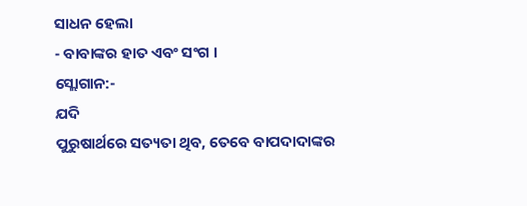ସାଧନ ହେଲା
- ବାବାଙ୍କର ହାତ ଏବଂ ସଂଗ ।
ସ୍ଲୋଗାନ:-
ଯଦି
ପୁରୁଷାର୍ଥରେ ସତ୍ୟତା ଥିବ, ତେବେ ବାପଦାଦାଙ୍କର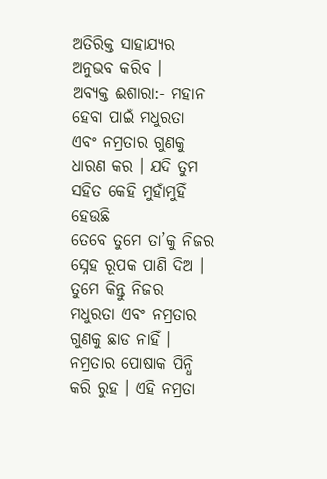ଅତିରିକ୍ତ ସାହାଯ୍ୟର ଅନୁଭବ କରିବ ।
ଅବ୍ୟକ୍ତ ଈଶାରା:- ମହାନ
ହେବା ପାଇଁ ମଧୁରତା ଏବଂ ନମ୍ରତାର ଗୁଣକୁ ଧାରଣ କର । ଯଦି ତୁମ ସହିତ କେହି ମୁହାଁମୁହିଁ ହେଉଛି
ତେବେ ତୁମେ ତା’କୁ ନିଜର ସ୍ନେହ ରୂପକ ପାଣି ଦିଅ । ତୁମେ କିନ୍ତୁ ନିଜର ମଧୁରତା ଏବଂ ନମ୍ରତାର
ଗୁଣକୁ ଛାଡ ନାହିଁ । ନମ୍ରତାର ପୋଷାକ ପିନ୍ଧି କରି ରୁହ । ଏହି ନମ୍ରତା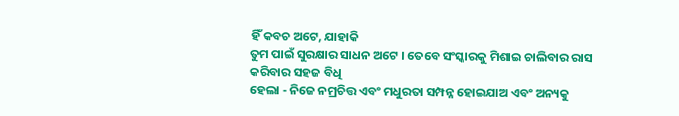ହିଁ କବଚ ଅଟେ, ଯାହାକି
ତୁମ ପାଇଁ ସୁରକ୍ଷାର ସାଧନ ଅଟେ । ତେବେ ସଂସ୍କାରକୁ ମିଶାଇ ଚାଲିବାର ରାସ କରିବାର ସହଜ ବିଧି
ହେଲା - ନିଜେ ନମ୍ରଚିତ୍ତ ଏବଂ ମଧୁରତା ସମ୍ପନ୍ନ ହୋଇଯାଅ ଏବଂ ଅନ୍ୟକୁ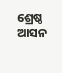ଶ୍ରେଷ୍ଠ ଆସନ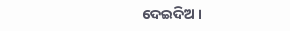ଦେଇଦିଅ ।